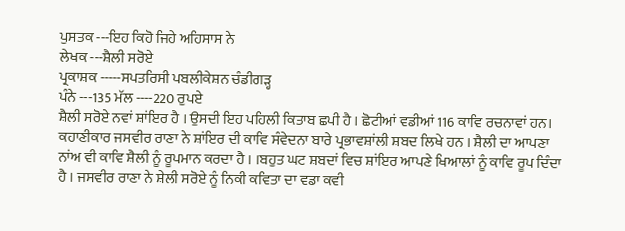ਪੁਸਤਕ ---ਇਹ ਕਿਹੋ ਜਿਹੇ ਅਹਿਸਾਸ ਨੇ
ਲੇਖਕ ---ਸ਼ੈਲੀ ਸਰੋਏ
ਪ੍ਰਕਾਸ਼ਕ -----ਸਪਤਰਿਸੀ ਪਬਲੀਕੇਸ਼ਨ ਚੰਡੀਗੜ੍ਹ
ਪੰਨੇ ---135 ਮੱਲ ----220 ਰੁਪਏ
ਸ਼ੈਲੀ ਸਰੋਏ ਨਵਾਂ ਸ਼ਾਂਇਰ ਹੈ । ਉਸਦੀ ਇਹ ਪਹਿਲੀ ਕਿਤਾਬ ਛਪੀ ਹੈ । ਛੋਟੀਆਂ ਵਡੀਆਂ 116 ਕਾਵਿ ਰਚਨਾਵਾਂ ਹਨ। ਕਹਾਣੀਕਾਰ ਜਸਵੀਰ ਰਾਣਾ ਨੇ ਸ਼ਾਂਇਰ ਦੀ ਕਾਵਿ ਸੰਵੇਦਨਾ ਬਾਰੇ ਪ੍ਰਭਾਵਸ਼ਾਂਲੀ ਸ਼ਬਦ ਲਿਖੇ ਹਨ । ਸ਼ੈਲੀ ਦਾ ਆਪਣਾ ਨਾਂਅ ਵੀ ਕਾਵਿ ਸ਼ੈਲੀ ਨੂੰ ਰੂਪਮਾਨ ਕਰਦਾ ਹੈ । ।ਬਹੁਤ ਘਟ ਸ਼ਬਦਾਂ ਵਿਚ ਸ਼ਾਂਇਰ ਆਪਣੇ ਖਿਆਲਾਂ ਨੂੰ ਕਾਵਿ ਰੂਪ ਦਿੰਦਾ ਹੈ । ਜਸਵੀਰ ਰਾਣਾ ਨੇ ਸ਼ੇਲੀ ਸਰੋਏ ਨੂੰ ਨਿਕੀ ਕਵਿਤਾ ਦਾ ਵਡਾ ਕਵੀ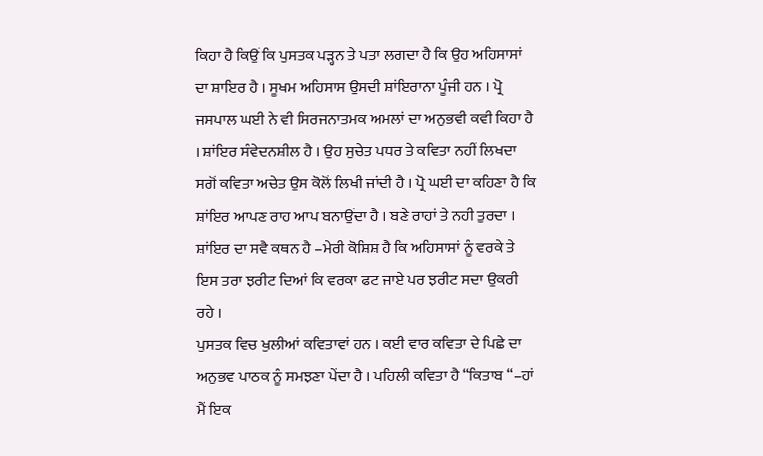ਕਿਹਾ ਹੈ ਕਿਉਂ ਕਿ ਪੁਸਤਕ ਪੜ੍ਹਨ ਤੇ ਪਤਾ ਲਗਦਾ ਹੈ ਕਿ ਉਹ ਅਹਿਸਾਸਾਂ ਦਾ ਸ਼ਾਇਰ ਹੈ । ਸੂਖਮ ਅਹਿਸਾਸ ਉਸਦੀ ਸ਼ਾਂਇਰਾਨਾ ਪੂੰਜੀ ਹਨ । ਪ੍ਰੋ ਜਸਪਾਲ ਘਈ ਨੇ ਵੀ ਸਿਰਜਨਾਤਮਕ ਅਮਲਾਂ ਦਾ ਅਨੁਭਵੀ ਕਵੀ ਕਿਹਾ ਹੈ । ਸ਼ਾਂਇਰ ਸੰਵੇਦਨਸ਼ੀਲ ਹੈ । ਉਹ ਸੁਚੇਤ ਪਧਰ ਤੇ ਕਵਿਤਾ ਨਹੀਂ ਲਿਖਦਾ ਸਗੋਂ ਕਵਿਤਾ ਅਚੇਤ ਉਸ ਕੋਲੋਂ ਲਿਖੀ ਜਾਂਦੀ ਹੈ । ਪ੍ਰੋ ਘਈ ਦਾ ਕਹਿਣਾ ਹੈ ਕਿ ਸ਼ਾਂਇਰ ਆਪਣ ਰਾਹ ਆਪ ਬਨਾਉਂਦਾ ਹੈ । ਬਣੇ ਰਾਹਾਂ ਤੇ ਨਹੀ ਤੁਰਦਾ । ਸ਼ਾਂਇਰ ਦਾ ਸਵੈ ਕਥਨ ਹੈ –ਮੇਰੀ ਕੋਸ਼ਿਸ਼ ਹੈ ਕਿ ਅਹਿਸਾਸਾਂ ਨੂੰ ਵਰਕੇ ਤੇ ਇਸ ਤਰਾ ਝਰੀਟ ਦਿਆਂ ਕਿ ਵਰਕਾ ਫਟ ਜਾਏ ਪਰ ਝਰੀਟ ਸਦਾ ਉਕਰੀ ਰਹੇ ।
ਪੁਸਤਕ ਵਿਚ ਖੁਲੀਆਂ ਕਵਿਤਾਵਾਂ ਹਨ । ਕਈ ਵਾਰ ਕਵਿਤਾ ਦੇ ਪਿਛੇ ਦਾ ਅਨੁਭਵ ਪਾਠਕ ਨੂੰ ਸਮਝਣਾ ਪੇਂਦਾ ਹੈ । ਪਹਿਲੀ ਕਵਿਤਾ ਹੈ “ਕਿਤਾਬ “–ਹਾਂ ਮੈਂ ਇਕ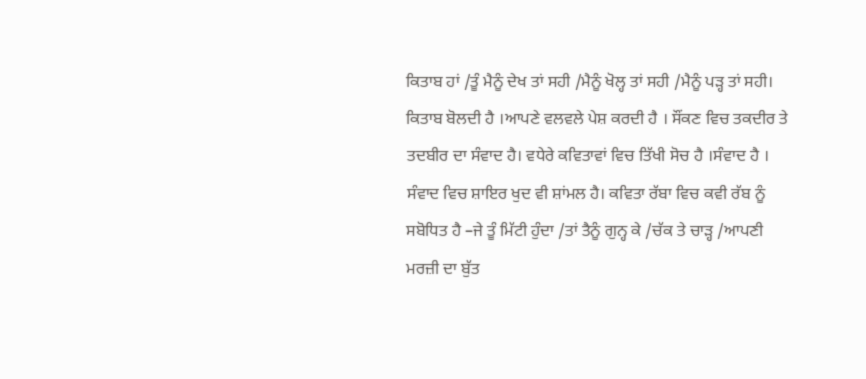ਕਿਤਾਬ ਹਾਂ /ਤੂੰ ਮੈਨੂੰ ਦੇਖ ਤਾਂ ਸਹੀ /ਮੈਨੂੰ ਖੋਲ੍ਹ ਤਾਂ ਸਹੀ /ਮੈਨੂੰ ਪੜ੍ਹ ਤਾਂ ਸਹੀ। ਕਿਤਾਬ ਬੋਲਦੀ ਹੈ ।ਆਪਣੇ ਵਲਵਲੇ ਪੇਸ਼ ਕਰਦੀ ਹੈ । ਸੌਂਕਣ ਵਿਚ ਤਕਦੀਰ ਤੇ ਤਦਬੀਰ ਦਾ ਸੰਵਾਦ ਹੈ। ਵਧੇਰੇ ਕਵਿਤਾਵਾਂ ਵਿਚ ਤਿੱਖੀ ਸੋਚ ਹੈ ।ਸੰਵਾਦ ਹੈ । ਸੰਵਾਦ ਵਿਚ ਸ਼ਾਇਰ ਖੁਦ ਵੀ ਸ਼ਾਂਮਲ ਹੈ। ਕਵਿਤਾ ਰੱਬਾ ਵਿਚ ਕਵੀ ਰੱਬ ਨੂੰ ਸਬੋਧਿਤ ਹੈ –ਜੇ ਤੂੰ ਮਿੱਟੀ ਹੁੰਦਾ /ਤਾਂ ਤੈਨੂੰ ਗੁਨ੍ਹ ਕੇ /ਚੱਕ ਤੇ ਚਾੜ੍ਹ /ਆਪਣੀ ਮਰਜ਼ੀ ਦਾ ਬੁੱਤ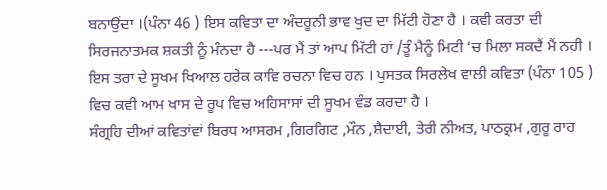ਬਨਾਉਂਦਾ ।(ਪੰਨਾ 46 ) ਇਸ ਕਵਿਤਾ ਦਾ ਅੰਦਰੂਨੀ ਭਾਵ ਖੁਦ ਦਾ ਮਿੱਟੀ ਹੋਣਾ ਹੈ । ਕਵੀ ਕਰਤਾ ਦੀ ਸਿਰਜਨਾਤਮਕ ਸ਼ਕਤੀ ਨੂੰ ਮੰਨਦਾ ਹੈ ---ਪਰ ਮੈਂ ਤਾਂ ਆਪ ਮਿੱਟੀ ਹਾਂ /ਤੂੰ ਮੈਨੂੰ ਮਿਟੀ ‘ਚ ਮਿਲਾ ਸਕਦੈਂ ਮੈਂ ਨਹੀ । ਇਸ ਤਰਾ ਦੇ ਸੂਖਮ ਖਿਆਲ ਹਰੇਕ ਕਾਵਿ ਰਚਨਾ ਵਿਚ ਹਨ । ਪੁਸਤਕ ਸਿਰਲੇਖ ਵਾਲੀ ਕਵਿਤਾ (ਪੰਨਾ 105 ) ਵਿਚ ਕਵੀ ਆਮ ਖਾਸ ਦੇ ਰੂਪ ਵਿਚ ਅਹਿਸਾਸਾਂ ਦੀ ਸੂਖਮ ਵੰਡ ਕਰਦਾ ਹੈ ।
ਸੰਗ੍ਰਹਿ ਦੀਆਂ ਕਵਿਤਾਂਵਾਂ ਬਿਰਧ ਆਸਰਮ ,ਗਿਰਗਿਟ ,ਮੌਨ ,ਸ਼ੈਦਾਈ, ਤੇਰੀ ਨੀਅਤ, ਪਾਠਕ੍ਰਮ ,ਗੁਰੂ ਰਾਹ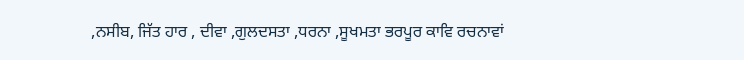,ਨਸੀਬ, ਜਿੱਤ ਹਾਰ , ਦੀਵਾ ,ਗੁਲਦਸਤਾ ,ਧਰਨਾ ,ਸੂਖਮਤਾ ਭਰਪੂਰ ਕਾਵਿ ਰਚਨਾਵਾਂ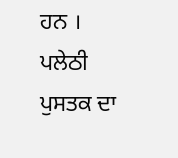ਹਨ । ਪਲੇਠੀ ਪੁਸਤਕ ਦਾ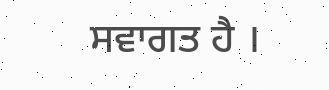ਸਵਾਗਤ ਹੈ ।